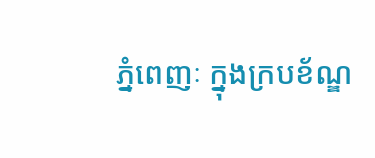ភ្នំពេញៈ ក្នុងក្របខ័ណ្ឌ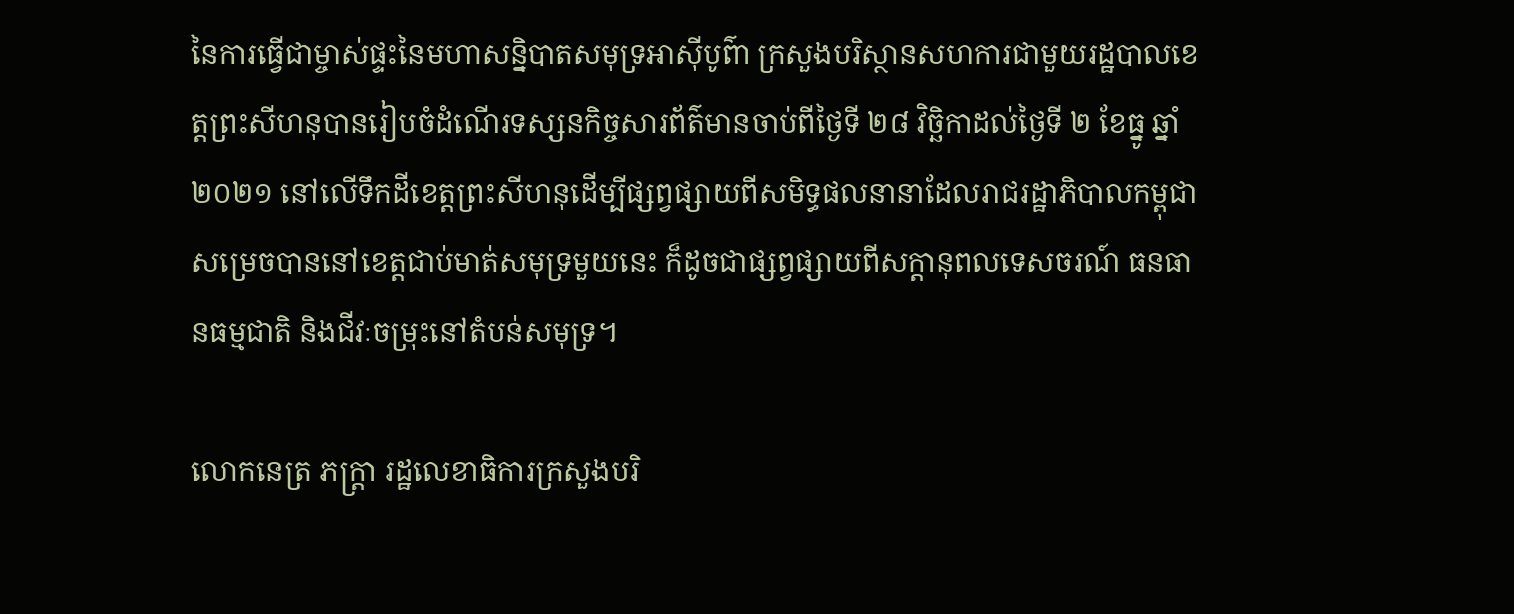នៃការធ្វើជាម្ចាស់ផ្ទះនៃមហាសន្និបាតសមុទ្រអាស៊ីបូព៌ា ក្រសួងបរិស្ថានសហការជាមួយរដ្ឋបាលខេត្តព្រះសីហនុបានរៀបចំដំណើរទស្សនកិច្ចសារព័ត៌មានចាប់ពីថ្ងៃទី ២៨ វិច្ឆិកាដល់ថ្ងៃទី ២ ខែធ្នូ ឆ្នាំ ២០២១ នៅលើទឹកដីខេត្តព្រះសីហនុដើម្បីផ្សព្វផ្សាយពីសមិទ្ធផលនានាដែលរាជរដ្ឋាភិបាលកម្ពុជាសម្រេចបាននៅខេត្តជាប់មាត់សមុទ្រមួយនេះ ក៏ដូចជាផ្សព្វផ្សាយពីសក្តានុពលទេសចរណ៍ ធនធានធម្មជាតិ និងជីវៈចម្រុះនៅតំបន់សមុទ្រ។

លោកនេត្រ ភក្ត្រា រដ្ឋលេខាធិការក្រសួងបរិ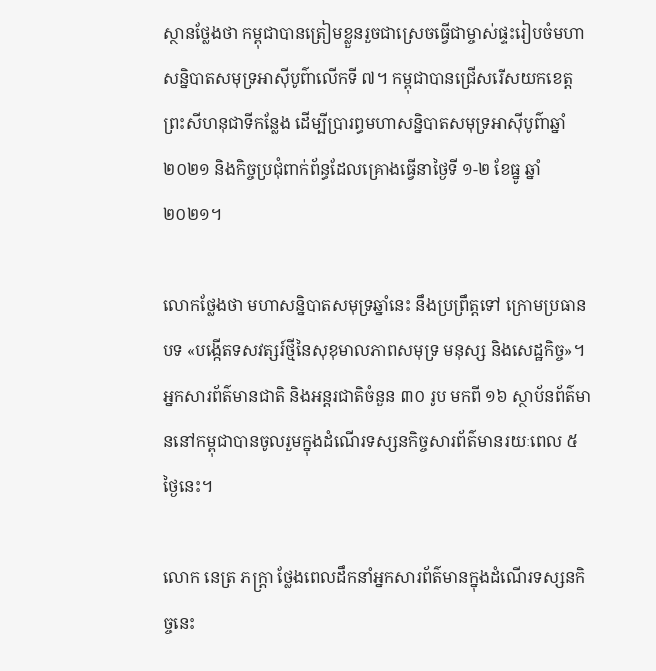ស្ថានថ្លែងថា កម្ពុជាបានត្រៀមខ្លួនរួចជាស្រេចធ្វើជាម្ចាស់ផ្ទះរៀបចំមហាសន្និបាតសមុទ្រអាស៊ីបូព៌ាលើកទី ៧។ កម្ពុជាបានជ្រើសរើសយកខេត្តព្រះសីហនុជាទីកន្លែង ដើម្បីប្រារព្ធមហាសន្និបាតសមុទ្រអាស៊ីបូព៌ាឆ្នាំ ២០២១ និងកិច្ចប្រជុំពាក់ព័ន្ធដែលគ្រោងធ្វើនាថ្ងៃទី ១-២ ខែធ្នូ ឆ្នាំ ២០២១។

លោកថ្លែងថា មហាសន្និបាតសមុទ្រឆ្នាំនេះ នឹងប្រព្រឹត្តទៅ ក្រោមប្រធានបទ «បង្កើតទសវត្សរ៍ថ្មីនៃសុខុមាលភាពសមុទ្រ មនុស្ស និងសេដ្ឋកិច្ច»។ អ្នកសារព័ត៌មានជាតិ និងអន្តរជាតិចំនួន ៣០ រូប មកពី ១៦ ស្ថាប័នព័ត៌មាននៅកម្ពុជាបានចូលរួមក្នុងដំណើរទស្សនកិច្ចសារព័ត៌មានរយៈពេល ៥ ថ្ងៃនេះ។

លោក នេត្រ ភក្ត្រា ថ្លែងពេលដឹកនាំអ្នកសារព័ត៌មានក្នុងដំណើរទស្សនកិច្ចនេះ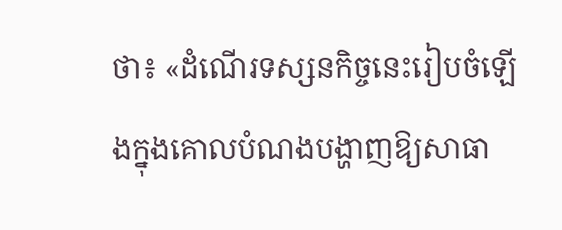ថា៖ «ដំណើរទស្សនកិច្ចនេះរៀបចំឡើងក្នុងគោលបំណងបង្ហាញឱ្យសាធា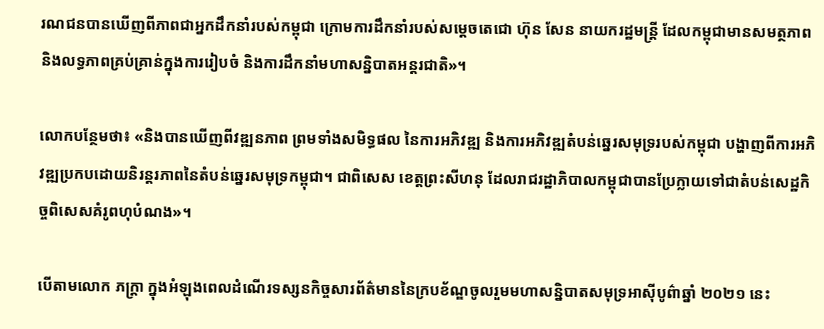រណជនបានឃើញពីភាពជាអ្នកដឹកនាំរបស់កម្ពុជា ក្រោមការដឹកនាំរបស់សម្តេចតេជោ ហ៊ុន សែន នាយករដ្ឋមន្ត្រី ដែលកម្ពុជាមានសមត្ថភាពនិងលទ្ធភាពគ្រប់គ្រាន់ក្នុងការរៀបចំ និងការដឹកនាំមហាសន្និបាតអន្តរជាតិ»។

លោកបន្ថែមថា៖ «និងបានឃើញពីវឌ្ឍនភាព ព្រមទាំងសមិទ្ធផល នៃការអភិវឌ្ឍ និងការអភិវឌ្ឍតំបន់ឆ្នេរសមុទ្ររបស់កម្ពុជា បង្ហាញពីការអភិវឌ្ឍប្រកបដោយនិរន្តរភាពនៃតំបន់ឆ្នេរសមុទ្រកម្ពុជា។ ជាពិសេស ខេត្តព្រះសីហនុ ដែលរាជរដ្ឋាភិបាលកម្ពុជាបានប្រែក្លាយទៅជាតំបន់សេដ្ឋកិច្ចពិសេសគំរូពហុបំណង»។

បើតាមលោក ភក្ត្រា ក្នុងអំឡុងពេលដំណើរទស្សនកិច្ចសារព័ត៌មាននៃក្របខ័ណ្ឌចូលរួមមហាសន្និបាតសមុទ្រអាស៊ីបូព៌ាឆ្នាំ ២០២១ នេះ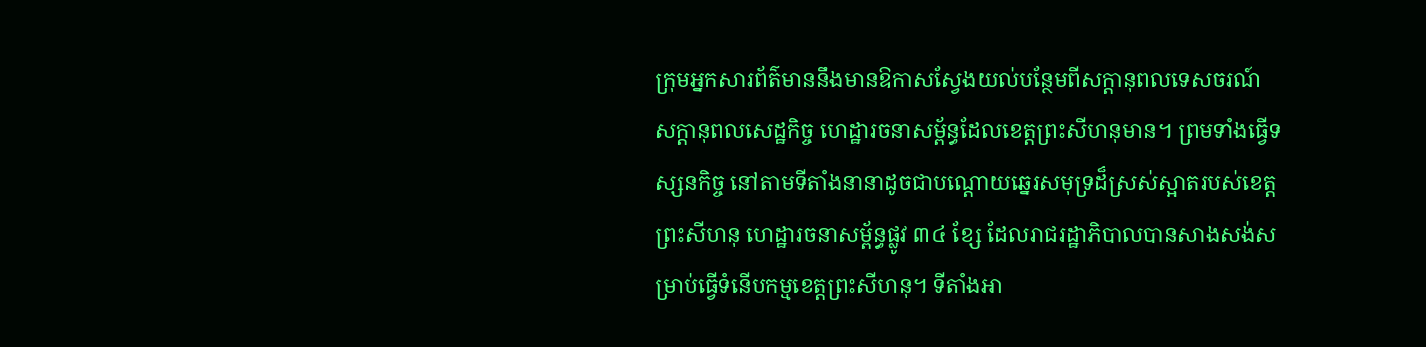ក្រុមអ្នកសារព័ត៌មាននឹងមានឱកាសស្វែងយល់បន្ថែមពីសក្តានុពលទេសចរណ៍ សក្តានុពលសេដ្ឋកិច្ច ហេដ្ឋារចនាសម្ព័ន្ធដែលខេត្តព្រះសីហនុមាន។ ព្រមទាំងធ្វើទស្សនកិច្ច នៅតាមទីតាំងនានាដូចជាបណ្តោយឆ្នេរសមុទ្រដ៏ស្រស់ស្អាតរបស់ខេត្តព្រះសីហនុ ហេដ្ឋារចនាសម្ព័ន្ធផ្លូវ ៣៤ ខ្សែ ដែលរាជរដ្ឋាភិបាលបានសាងសង់សម្រាប់ធ្វើទំនើបកម្មខេត្តព្រះសីហនុ។ ទីតាំងអា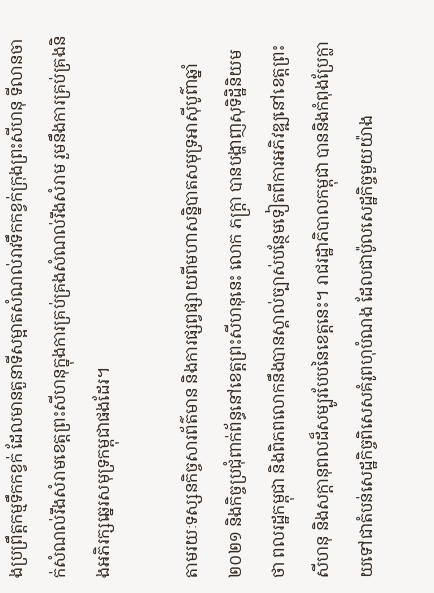ងប្រព្រឹត្តកម្មទឹកកខ្វក់ ដែលមានតួនាទីសម្អាតសំណល់រាវទឹកកខ្វក់ក្រុងព្រះសីហនុ ទីលានចាក់សំណល់រឹងសំរាមខេត្តព្រះសីហនុក្នុងការគ្រប់គ្រងសំណល់រឹងសំរាម រួមនឹងការគ្រប់គ្រងនិងអភិរក្សឆ្នេរសមុទ្រកម្ពុជាផងដែរ។

តាមរយៈទស្សនកិច្ចសារព័ត៌មាន និងការផ្សព្វផ្សាយពីមហាសន្និបាតសមុទ្រអាស៊ីបូព៌ាឆ្នាំ ២០២១ និងកិច្ចប្រជុំពាក់ព័ន្ធនៅខេត្តព្រះសីហនុនេះ លោក ភក្ត្រា បានបង្ហាញសុទិដ្ឋិនិយមថា ពលរដ្ឋកម្ពុជា និងពិភពលោកនឹងបានស្គាល់ច្បាស់បន្ថែមទៀតពីការអភិវឌ្ឍនៅខេត្តព្រះសីហនុ និងសក្តានុពលដ៏សម្បូរបែបនៃខេត្តនេះ។ រាជរដ្ឋាភិបាលកម្ពុជា បាននិងកំពុងប្រែក្លាយទៅជាតំបន់សេដ្ឋកិច្ចពិសេសគំរូពហុបំណង ដែលជាប៉ូលសេដ្ឋកិច្ចមួយយ៉ាង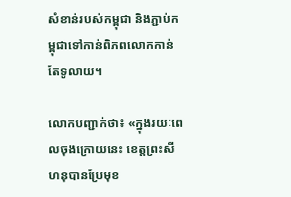សំខាន់របស់កម្ពុជា និងភ្ជាប់កម្ពុជាទៅកាន់ពិភពលោកកាន់តែទូលាយ។

លោកបញ្ជាក់ថា៖ «ក្នុងរយៈពេលចុងក្រោយនេះ ខេត្តព្រះសីហនុបានប្រែមុខ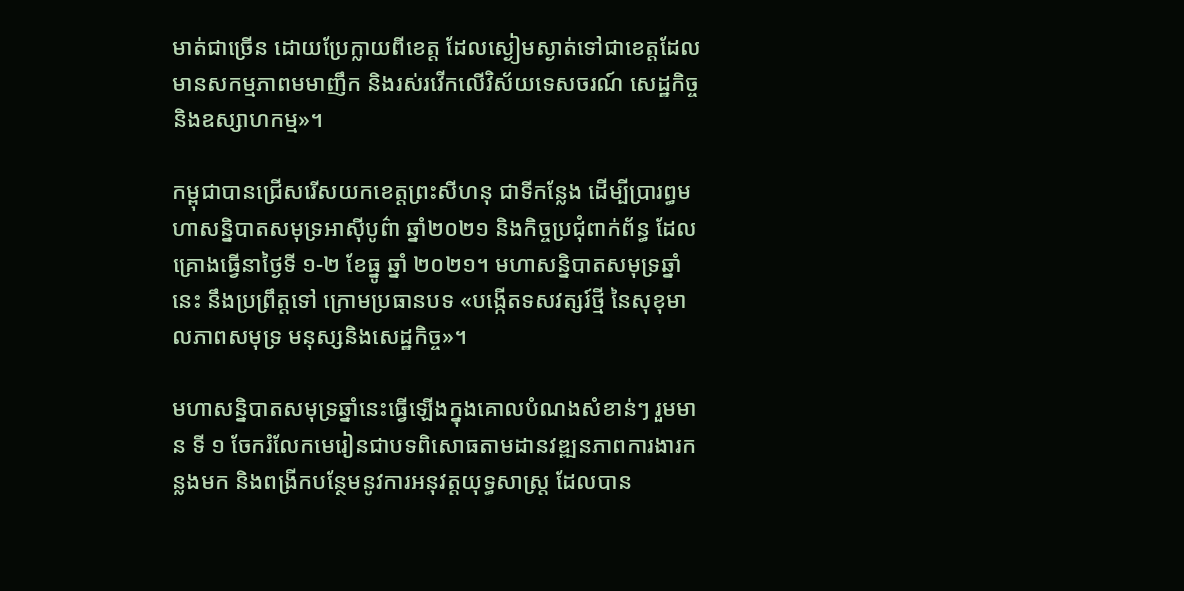មាត់ជាច្រើន ដោយប្រែក្លាយពីខេត្ត ដែលស្ងៀមស្ងាត់ទៅជាខេត្តដែលមានសកម្មភាពមមាញឹក និងរស់រវើកលើវិស័យទេសចរណ៍ សេដ្ឋកិច្ច និងឧស្សាហកម្ម»។

កម្ពុជាបានជ្រើសរើសយកខេត្តព្រះសីហនុ ជាទីកន្លែង ដើម្បីប្រារព្ធមហាសន្និបាតសមុទ្រអាស៊ីបូព៌ា ឆ្នាំ២០២១ និងកិច្ចប្រជុំពាក់ព័ន្ធ ដែលគ្រោងធ្វើនាថ្ងៃទី ១-២ ខែធ្នូ ឆ្នាំ ២០២១។ មហាសន្និបាតសមុទ្រឆ្នាំនេះ នឹងប្រព្រឹត្តទៅ ក្រោមប្រធានបទ «បង្កើតទសវត្សរ៍ថ្មី នៃសុខុមាលភាពសមុទ្រ មនុស្សនិងសេដ្ឋកិច្ច»។

មហាសន្និបាតសមុទ្រឆ្នាំនេះធ្វើឡើងក្នុងគោលបំណងសំខាន់ៗ រួមមាន ទី ១ ចែករំលែកមេរៀនជាបទពិសោធតាមដានវឌ្ឍនភាពការងារកន្លងមក និងពង្រីកបន្ថែមនូវការអនុវត្តយុទ្ធសាស្ត្រ ដែលបាន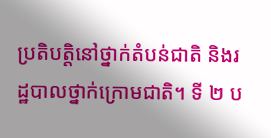ប្រតិបត្តិនៅថ្នាក់តំបន់ជាតិ និងរដ្ឋបាលថ្នាក់ក្រោមជាតិ។ ទី ២ ប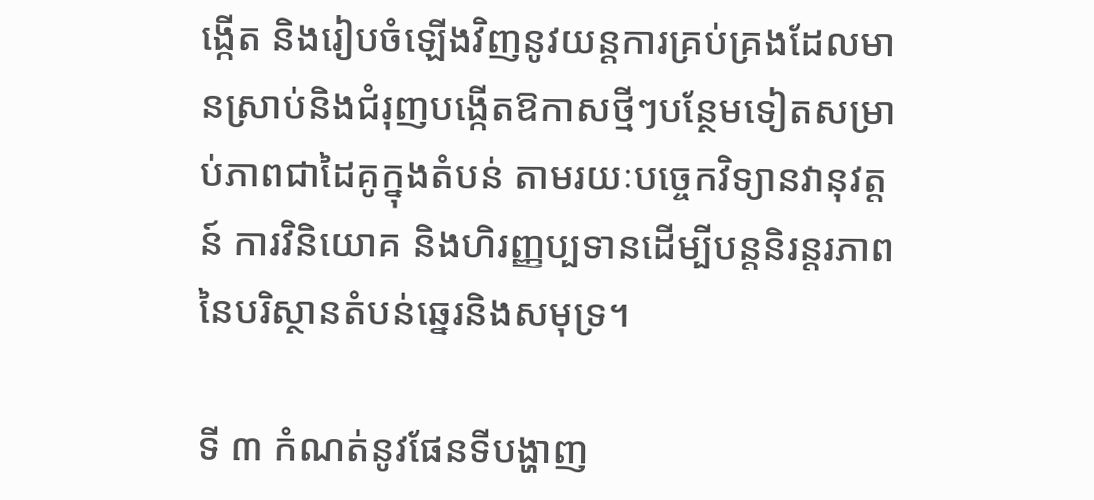ង្កើត និងរៀបចំឡើងវិញនូវយន្តការគ្រប់គ្រងដែលមានស្រាប់និងជំរុញបង្កើតឱកាសថ្មីៗបន្ថែមទៀតសម្រាប់ភាពជាដៃគូក្នុងតំបន់ តាមរយៈបច្ចេកវិទ្យានវានុវត្តន៍ ការវិនិយោគ និងហិរញ្ញប្បទានដើម្បីបន្តនិរន្តរភាពនៃបរិស្ថានតំបន់ឆ្នេរនិងសមុទ្រ។

ទី ៣ កំណត់នូវផែនទីបង្ហាញ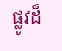ផ្លូវដ៏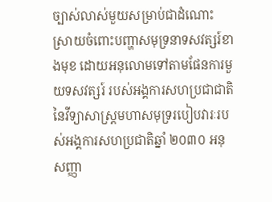ច្បាស់លាស់មួយសម្រាប់ជាដំណោះស្រាយចំពោះបញ្ហាសមុទ្រនាទសវត្សរ៍ខាងមុខ ដោយអនុលោមទៅតាមផែនការមួយទសវត្សរ៍ របស់អង្គការសហប្រជាជាតិ នៃវីទ្យាសាស្រ្តមហាសមុទ្ររបៀបវារៈរបស់អង្គការសហប្រជាតិឆ្នាំ ២០៣០ អនុសញ្ញា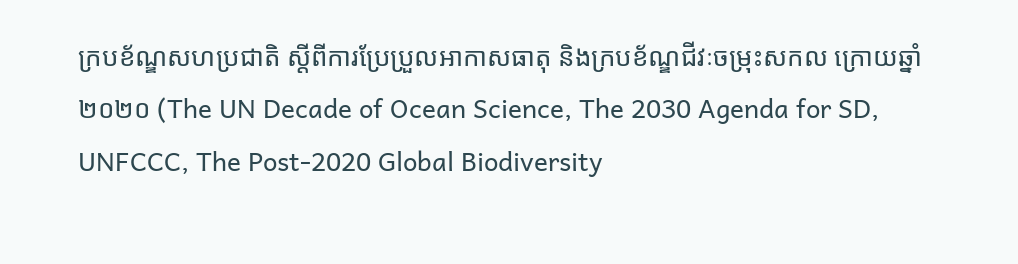ក្របខ័ណ្ឌសហប្រជាតិ ស្តីពីការប្រែប្រួលអាកាសធាតុ និងក្របខ័ណ្ឌជីវៈចម្រុះសកល ក្រោយឆ្នាំ ២០២០ (The UN Decade of Ocean Science, The 2030 Agenda for SD, UNFCCC, The Post-2020 Global Biodiversity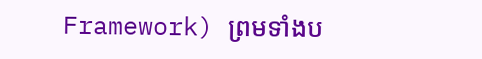Framework) ព្រមទាំងប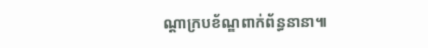ណ្តាក្របខ័ណ្ឌពាក់ព័ន្ធនានា៕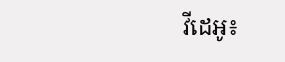វីដេអូ៖